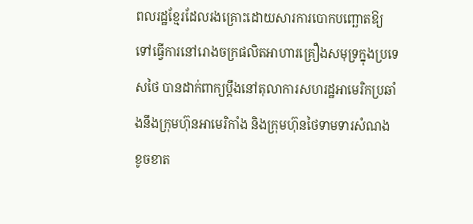ពលរដ្ឋខ្មែរដែលរងគ្រោះដោយសារការបោកបញ្ឆោតឱ្យទៅធ្វើការនៅរោងចក្រផលិតអាហារគ្រឿងសមុទ្រក្នុងប្រទេសថៃ បានដាក់ពាក្យប្តឹងនៅតុលាការសហរដ្ឋអាមេរិកប្រឆាំងនឹងក្រុមហ៊ុនអាមេរិកាំង និងក្រុមហ៊ុនថៃទាមទារសំណងខូចខាត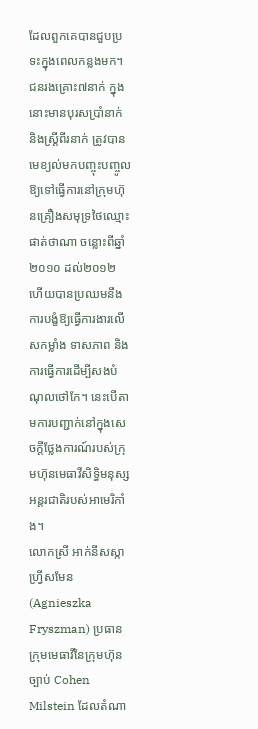ដែលពួកគេបានជួបប្រទះក្នុងពេលកន្លងមក។
ជនរងគ្រោះ៧នាក់ ក្នុងនោះមានបុរសប្រាំនាក់ និងស្ត្រីពីរនាក់ ត្រូវបានមេខ្យល់មកបញ្ចុះបញ្ចូលឱ្យទៅធ្វើការនៅក្រុមហ៊ុនគ្រឿងសមុទ្រថៃឈ្មោះ ផាត់ថាណា ចន្លោះពីឆ្នាំ២០១០ ដល់២០១២ ហើយបានប្រឈមនឹងការបង្ខំឱ្យធ្វើការងារលើសកម្លាំង ទាសភាព និងការធ្វើការដើម្បីសងបំណុលថៅកែ។ នេះបើតាមការបញ្ជាក់នៅក្នុងសេចក្តីថ្លែងការណ៍របស់ក្រុមហ៊ុនមេធាវីសិទ្ធិមនុស្សអន្តរជាតិរបស់អាមេរិកាំង។
លោកស្រី អាក់នីសស្កា ហ្វ្រីសមែន (Agnieszka Fryszman) ប្រធានក្រុមមេធាវីនៃក្រុមហ៊ុនច្បាប់ Cohen Milstein ដែលតំណា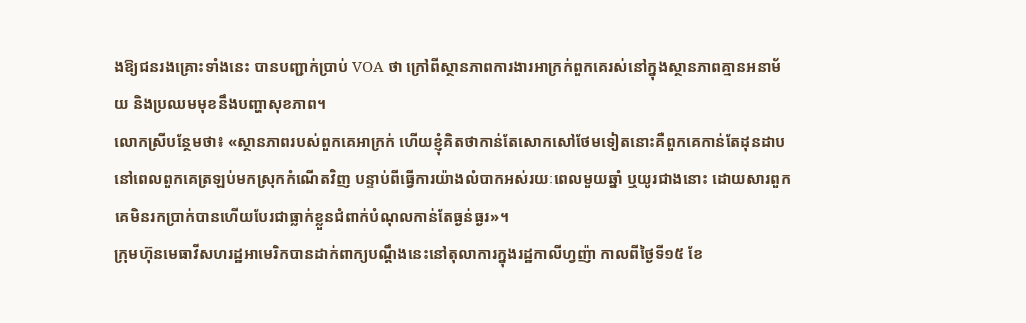ងឱ្យជនរងគ្រោះទាំងនេះ បានបញ្ជាក់ប្រាប់ VOA ថា ក្រៅពីស្ថានភាពការងារអាក្រក់ពួកគេរស់នៅក្នុងស្ថានភាពគ្មានអនាម័យ និងប្រឈមមុខនឹងបញ្ហាសុខភាព។
លោកស្រីបន្ថែមថា៖ «ស្ថានភាពរបស់ពួកគេអាក្រក់ ហើយខ្ញុំគិតថាកាន់តែសោកសៅថែមទៀតនោះគឺពួកគេកាន់តែដុនដាប នៅពេលពួកគេត្រឡប់មកស្រុកកំណើតវិញ បន្ទាប់ពីធ្វើការយ៉ាងលំបាកអស់រយៈពេលមួយឆ្នាំ ឬយូរជាងនោះ ដោយសារពួកគេមិនរកប្រាក់បានហើយបែរជាធ្លាក់ខ្លួនជំពាក់បំណុលកាន់តែធ្ងន់ធ្ងរ»។
ក្រុមហ៊ុនមេធាវីសហរដ្ឋអាមេរិកបានដាក់ពាក្យបណ្តឹងនេះនៅតុលាការក្នុងរដ្ឋកាលីហ្វញ៉ា កាលពីថ្ងៃទី១៥ ខែ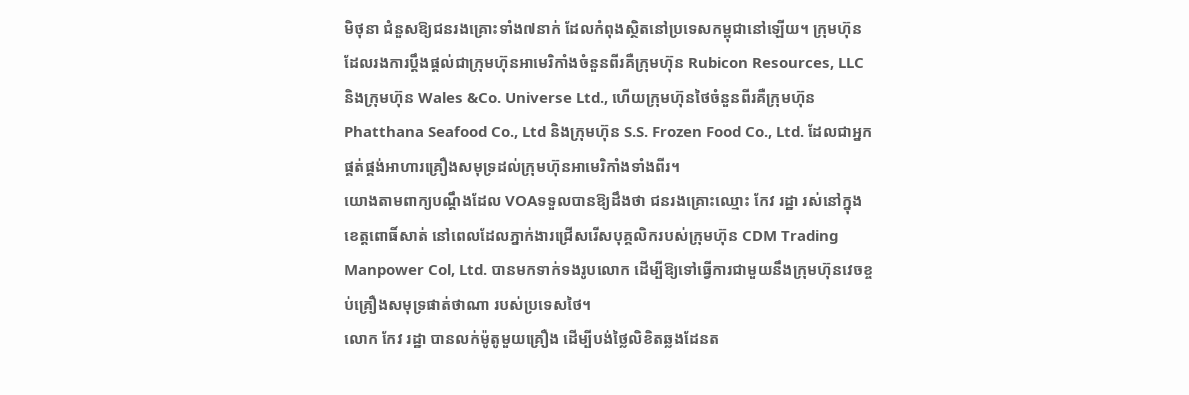មិថុនា ជំនួសឱ្យជនរងគ្រោះទាំង៧នាក់ ដែលកំពុងស្ថិតនៅប្រទេសកម្ពុជានៅឡើយ។ ក្រុមហ៊ុនដែលរងការប្តឹងផ្តល់ជាក្រុមហ៊ុនអាមេរិកាំងចំនួនពីរគឺក្រុមហ៊ុន Rubicon Resources, LLC និងក្រុមហ៊ុន Wales &Co. Universe Ltd., ហើយក្រុមហ៊ុនថៃចំនួនពីរគឺក្រុមហ៊ុន Phatthana Seafood Co., Ltd និងក្រុមហ៊ុន S.S. Frozen Food Co., Ltd. ដែលជាអ្នកផ្គត់ផ្គង់អាហារគ្រឿងសមុទ្រដល់ក្រុមហ៊ុនអាមេរិកាំងទាំងពីរ។
យោងតាមពាក្យបណ្តឹងដែល VOAទទួលបានឱ្យដឹងថា ជនរងគ្រោះឈ្មោះ កែវ រដ្ឋា រស់នៅក្នុងខេត្តពោធិ៍សាត់ នៅពេលដែលភ្នាក់ងារជ្រើសរើសបុគ្គលិករបស់ក្រុមហ៊ុន CDM Trading Manpower Col, Ltd. បានមកទាក់ទងរូបលោក ដើម្បីឱ្យទៅធ្វើការជាមួយនឹងក្រុមហ៊ុនវេចខ្ចប់គ្រឿងសមុទ្រផាត់ថាណា របស់ប្រទេសថៃ។
លោក កែវ រដ្ឋា បានលក់ម៉ូតូមួយគ្រឿង ដើម្បីបង់ថ្លៃលិខិតឆ្លងដែនត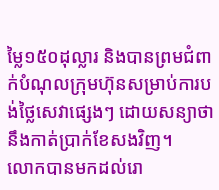ម្លៃ១៥០ដុល្លារ និងបានព្រមជំពាក់បំណុលក្រុមហ៊ុនសម្រាប់ការបង់ថ្លៃសេវាផ្សេងៗ ដោយសន្យាថា នឹងកាត់ប្រាក់ខែសងវិញ។
លោកបានមកដល់រោ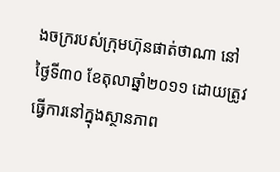ងចក្ររបស់ក្រុមហ៊ុនផាត់ថាណា នៅថ្ងៃទី៣០ ខែតុលាឆ្នាំ២០១១ ដោយត្រូវធ្វើការនៅក្នុងស្ថានភាព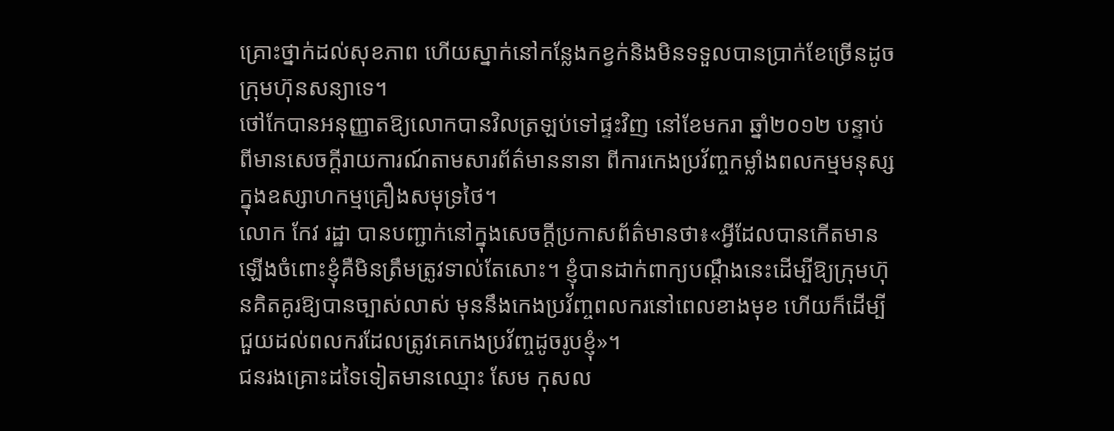គ្រោះថ្នាក់ដល់សុខភាព ហើយស្នាក់នៅកន្លែងកខ្វក់និងមិនទទួលបានប្រាក់ខែច្រើនដូចក្រុមហ៊ុនសន្យាទេ។
ថៅកែបានអនុញ្ញាតឱ្យលោកបានវិលត្រឡប់ទៅផ្ទះវិញ នៅខែមករា ឆ្នាំ២០១២ បន្ទាប់ពីមានសេចក្តីរាយការណ៍តាមសារព័ត៌មាននានា ពីការកេងប្រវ័ញ្ចកម្លាំងពលកម្មមនុស្សក្នុងឧស្សាហកម្មគ្រឿងសមុទ្រថៃ។
លោក កែវ រដ្ឋា បានបញ្ជាក់នៅក្នុងសេចក្តីប្រកាសព័ត៌មានថា៖«អ្វីដែលបានកើតមានឡើងចំពោះខ្ញុំគឺមិនត្រឹមត្រូវទាល់តែសោះ។ ខ្ញុំបានដាក់ពាក្យបណ្តឹងនេះដើម្បីឱ្យក្រុមហ៊ុនគិតគូរឱ្យបានច្បាស់លាស់ មុននឹងកេងប្រវ័ញ្ចពលករនៅពេលខាងមុខ ហើយក៏ដើម្បីជួយដល់ពលករដែលត្រូវគេកេងប្រវ័ញ្ចដូចរូបខ្ញុំ»។
ជនរងគ្រោះដទៃទៀតមានឈ្មោះ សែម កុសល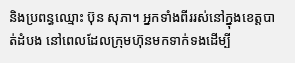និងប្រពន្ធឈ្មោះ ប៊ុន សុភា។ អ្នកទាំងពីររស់នៅក្នុងខេត្តបាត់ដំបង នៅពេលដែលក្រុមហ៊ុនមកទាក់ទងដើម្បី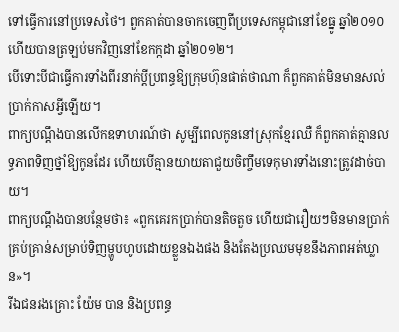ទៅធ្វើការនៅប្រទេសថៃ។ ពួកគាត់បានចាកចេញពីប្រទេសកម្ពុជានៅខែធ្នូ ឆ្នាំ២០១០ ហើយបានត្រឡប់មកវិញនៅខែកក្កដា ឆ្នាំ២០១២។
បើទោះបីជាធ្វើការទាំងពីរនាក់ប្តីប្រពន្ធឱ្យក្រុមហ៊ុនផាត់ថាណា ក៏ពួកគាត់មិនមានសល់ប្រាក់កាសអ្វីឡើយ។
ពាក្យបណ្តឹងបានលើកឧទាហរណ៍ថា សូម្បីពេលកូននៅស្រុកខ្មែរឈឺ ក៏ពួកគាត់គ្មានលទ្ធភាពទិញថ្នាំឱ្យកូនដែរ ហើយបើគ្មានយាយតាជួយចិញ្ចឹមទេកុមារទាំងនោះត្រូវដាច់បាយ។
ពាក្យបណ្តឹងបានបន្ថែមថា៖ «ពួកគេរកប្រាក់បានតិចតួច ហើយជារឿយៗមិនមានប្រាក់គ្រប់គ្រាន់សម្រាប់ទិញម្ហូបហូបដោយខ្លួនឯងផង និងតែងប្រឈមមុខនឹងភាពអត់ឃ្លាន»។
រីឯជនរងគ្រោះ យ៉ែម បាន និងប្រពន្ធ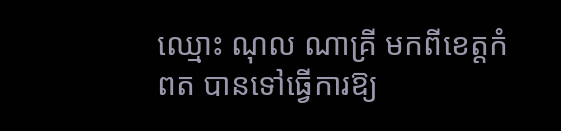ឈ្មោះ ណុល ណាគ្រី មកពីខេត្តកំពត បានទៅធ្វើការឱ្យ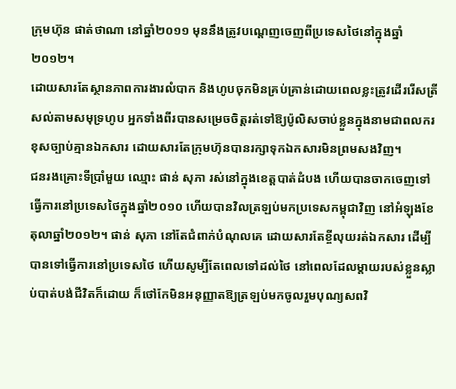ក្រុមហ៊ុន ផាត់ថាណា នៅឆ្នាំ២០១១ មុននឹងត្រូវបណ្តេញចេញពីប្រទេសថៃនៅក្នុងឆ្នាំ២០១២។
ដោយសារតែស្ថានភាពការងារលំបាក និងហូបចុកមិនគ្រប់គ្រាន់ដោយពេលខ្លះត្រូវដើររើសត្រីសល់តាមសមុទ្រហូប អ្នកទាំងពីរបានសម្រេចចិត្តរត់ទៅឱ្យប៉ូលិសចាប់ខ្លួនក្នុងនាមជាពលករខុសច្បាប់គ្មានឯកសារ ដោយសារតែក្រុមហ៊ុនបានរក្សាទុកឯកសារមិនព្រមសងវិញ។
ជនរងគ្រោះទីប្រាំមួយ ឈ្មោះ ផាន់ សុភា រស់នៅក្នុងខេត្តបាត់ដំបង ហើយបានចាកចេញទៅធ្វើការនៅប្រទេសថៃក្នុងឆ្នាំ២០១០ ហើយបានវិលត្រឡប់មកប្រទេសកម្ពុជាវិញ នៅអំឡុងខែតុលាឆ្នាំ២០១២។ ផាន់ សុភា នៅតែជំពាក់បំណុលគេ ដោយសារតែខ្ចីលុយរត់ឯកសារ ដើម្បីបានទៅធ្វើការនៅប្រទេសថៃ ហើយសូម្បីតែពេលទៅដល់ថៃ នៅពេលដែលម្តាយរបស់ខ្លួនស្លាប់បាត់បង់ជីវិតក៏ដោយ ក៏ថៅកែមិនអនុញ្ញាតឱ្យត្រឡប់មកចូលរួមបុណ្យសពវិ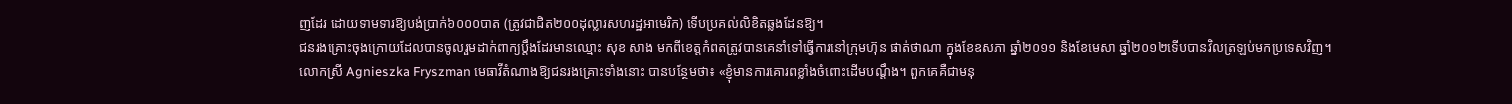ញដែរ ដោយទាមទារឱ្យបង់ប្រាក់៦០០០បាត (ត្រូវជាជិត២០០ដុល្លារសហរដ្ឋអាមេរិក) ទើបប្រគល់លិខិតឆ្លងដែនឱ្យ។
ជនរងគ្រោះចុងក្រោយដែលបានចូលរួមដាក់ពាក្យប្តឹងដែរមានឈ្មោះ សុខ សាង មកពីខេត្តកំពតត្រូវបានគេនាំទៅធ្វើការនៅក្រុមហ៊ុន ផាត់ថាណា ក្នុងខែឧសភា ឆ្នាំ២០១១ និងខែមេសា ឆ្នាំ២០១២ទើបបានវិលត្រឡប់មកប្រទេសវិញ។
លោកស្រី Agnieszka Fryszman មេធាវីតំណាងឱ្យជនរងគ្រោះទាំងនោះ បានបន្ថែមថា៖ «ខ្ញុំមានការគោរពខ្លាំងចំពោះដើមបណ្តឹង។ ពួកគេគឺជាមនុ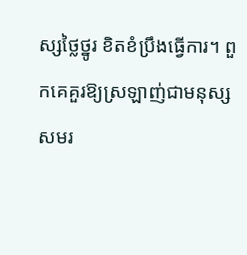ស្សថ្លៃថ្នូរ ខិតខំប្រឹងធ្វើការ។ ពួកគេគួរឱ្យស្រឡាញ់ជាមនុស្សសមរ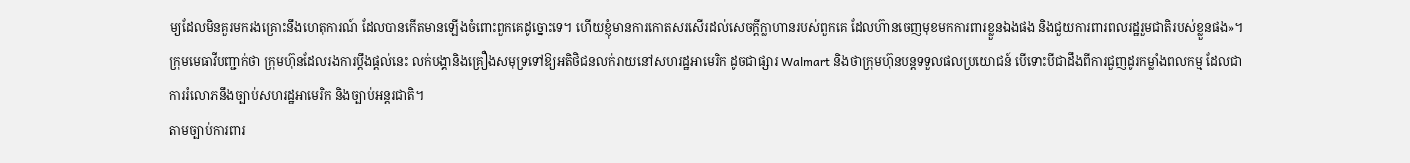ម្យដែលមិនគួរមករងគ្រោះនឹងហេតុការណ៍ ដែលបានកើតមានឡើងចំពោះពួកគេដូច្នោះទេ។ ហើយខ្ញុំមានការកោតសរសើរដល់សេចក្តីក្លាហានរបស់ពួកគេ ដែលហ៊ានចេញមុខមកការពារខ្លួនឯងផង និងជួយការពារពលរដ្ឋរួមជាតិរបស់ខ្លួនផង»។
ក្រុមមេធាវីបញ្ជាក់ថា ក្រុមហ៊ុនដែលរងការប្តឹងផ្តល់នេះ លក់បង្គានិងគ្រឿងសមុទ្រទៅឱ្យអតិថិជនលក់រាយនៅសហរដ្ឋអាមេរិក ដូចជាផ្សារ Walmart និងថាក្រុមហ៊ុនបន្តទទួលផលប្រយោជន៍ បើទោះបីជាដឹងពីការជួញដូរកម្លាំងពលកម្ម ដែលជាការរំលោភនឹងច្បាប់សហរដ្ឋអាមេរិក និងច្បាប់អន្តរជាតិ។
តាមច្បាប់ការពារ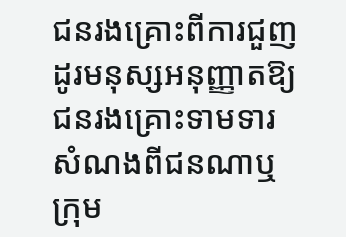ជនរងគ្រោះពីការជួញដូរមនុស្សអនុញ្ញាតឱ្យជនរងគ្រោះទាមទារសំណងពីជនណាឬក្រុម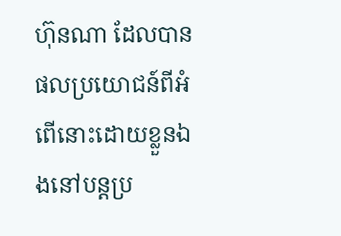ហ៊ុនណា ដែលបានផលប្រយោជន៍ពីអំពើនោះដោយខ្លួនឯងនៅបន្តប្រ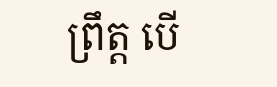ព្រឹត្ត បើ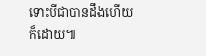ទោះបីជាបានដឹងហើយក៏ដោយ៕